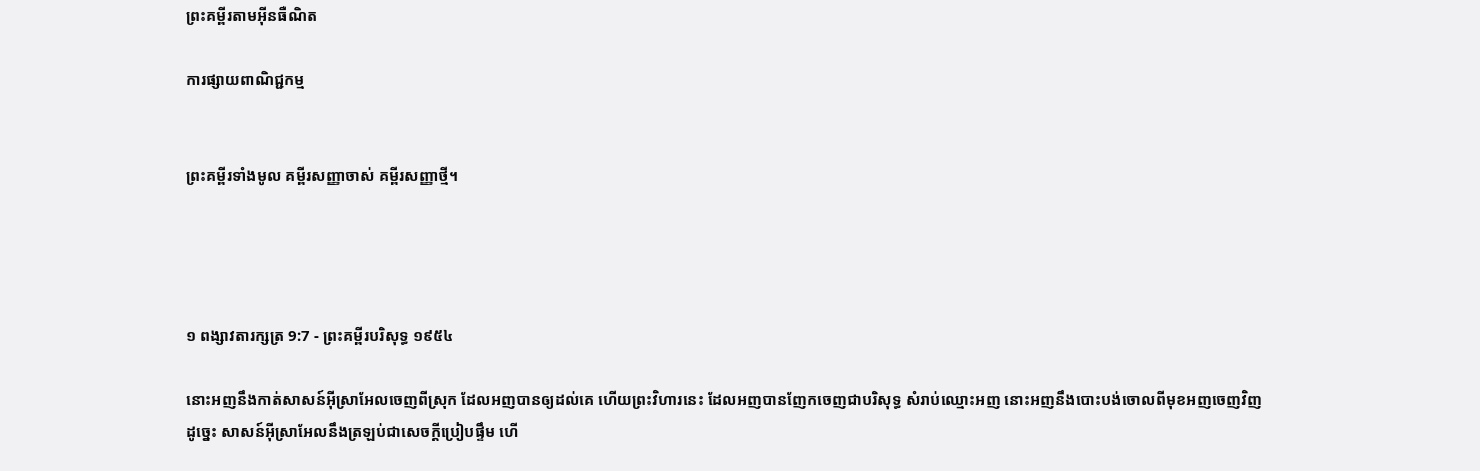ព្រះគម្ពីរតាមអ៊ីនធឺណិត

ការផ្សាយពាណិជ្ជកម្ម


ព្រះគម្ពីរទាំងមូល គម្ពីរសញ្ញាចាស់ គម្ពីរសញ្ញាថ្មី។




១ ពង្សាវ‌តារ‌ក្សត្រ 9:7 - ព្រះគម្ពីរបរិសុទ្ធ ១៩៥៤

នោះអញនឹងកាត់សាសន៍អ៊ីស្រាអែលចេញពីស្រុក ដែលអញបានឲ្យដល់គេ ហើយព្រះ‌វិហារនេះ ដែលអញបានញែកចេញជាបរិសុទ្ធ សំរាប់ឈ្មោះអញ នោះអញនឹងបោះ‌បង់ចោលពីមុខអញចេញវិញ ដូច្នេះ សាសន៍អ៊ីស្រាអែលនឹងត្រឡប់ជាសេចក្ដីប្រៀប‌ផ្ទឹម ហើ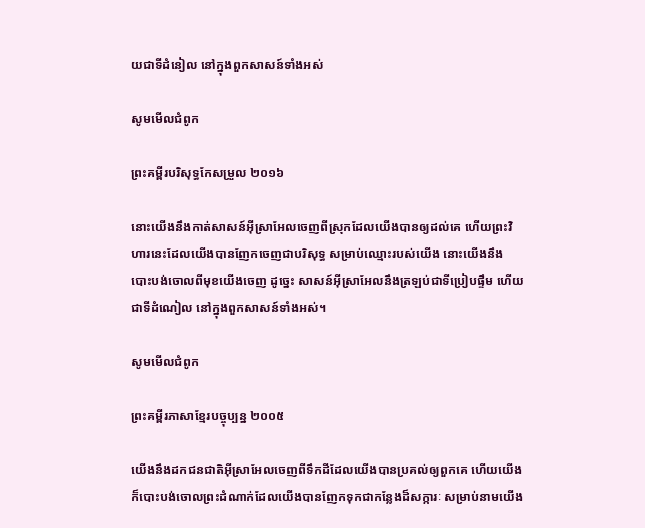យជាទីដំនៀល នៅក្នុងពួកសាសន៍ទាំងអស់

សូមមើលជំពូក

ព្រះគម្ពីរបរិសុទ្ធកែសម្រួល ២០១៦

នោះយើងនឹងកាត់សាសន៍អ៊ីស្រា‌អែលចេញពីស្រុកដែលយើងបានឲ្យដល់គេ ហើយព្រះ‌វិហារនេះដែលយើងបានញែកចេញជាបរិសុទ្ធ សម្រាប់ឈ្មោះរបស់យើង នោះយើងនឹងបោះ‌បង់ចោលពីមុខយើងចេញ ដូច្នេះ សាសន៍អ៊ីស្រា‌អែលនឹងត្រឡប់ជាទីប្រៀបផ្ទឹម ហើយជាទីដំណៀល នៅក្នុងពួកសាសន៍ទាំងអស់។

សូមមើលជំពូក

ព្រះគម្ពីរភាសាខ្មែរបច្ចុប្បន្ន ២០០៥

យើងនឹងដកជន‌ជាតិអ៊ីស្រា‌អែលចេញពីទឹកដីដែលយើងបានប្រគល់ឲ្យពួកគេ ហើយយើងក៏បោះ‌បង់ចោលព្រះ‌ដំណាក់ដែលយើងបានញែកទុកជាកន្លែងដ៏សក្ការៈ សម្រាប់នាមយើង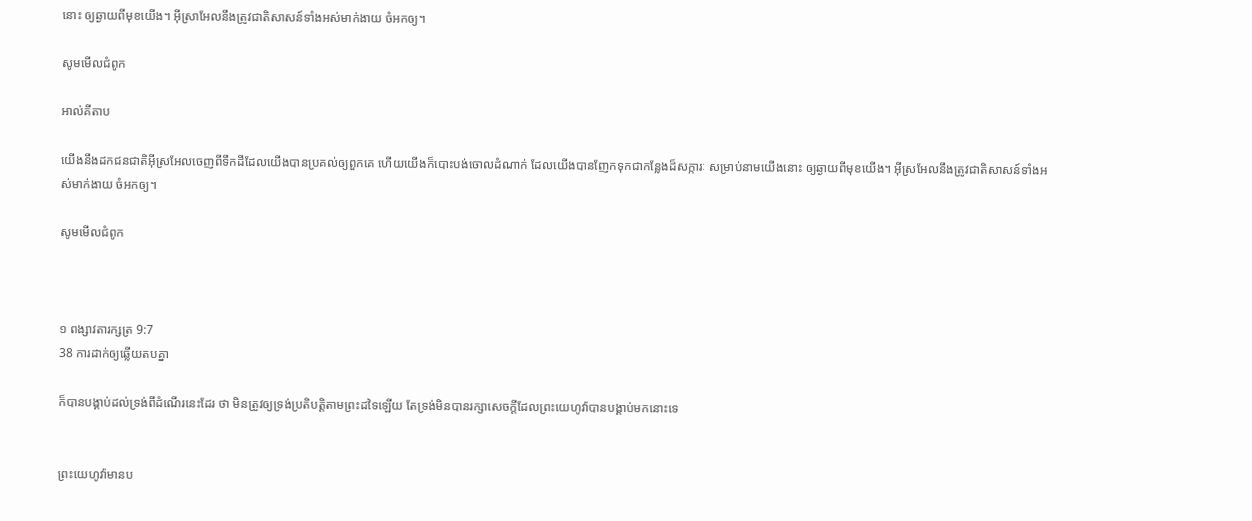នោះ ឲ្យឆ្ងាយពីមុខយើង។ អ៊ីស្រា‌អែលនឹងត្រូវជាតិសាសន៍ទាំងអស់មាក់‌ងាយ ចំអកឲ្យ។

សូមមើលជំពូក

អាល់គីតាប

យើងនឹងដកជន‌ជាតិអ៊ីស្រ‌អែលចេញពីទឹកដីដែលយើងបានប្រគល់ឲ្យពួកគេ ហើយយើងក៏បោះ‌បង់ចោលដំណាក់ ដែលយើងបានញែកទុកជាកន្លែងដ៏សក្ការៈ សម្រាប់នាមយើងនោះ ឲ្យឆ្ងាយពីមុខយើង។ អ៊ីស្រ‌អែលនឹងត្រូវជាតិសាសន៍ទាំងអស់មាក់‌ងាយ ចំអកឲ្យ។

សូមមើលជំពូក



១ ពង្សាវ‌តារ‌ក្សត្រ 9:7
38 ការដាក់ឲ្យឆ្លើយតបគ្នា

ក៏បានបង្គាប់ដល់ទ្រង់ពីដំណើរនេះដែរ ថា មិនត្រូវឲ្យទ្រង់ប្រតិ‌បត្តិតាមព្រះដទៃឡើយ តែទ្រង់មិនបានរក្សាសេចក្ដីដែលព្រះ‌យេហូវ៉ាបានបង្គាប់មកនោះទេ


ព្រះ‌យេហូវ៉ាមានប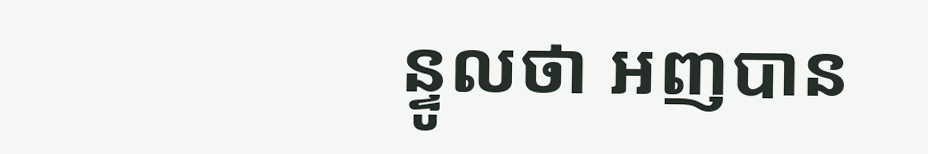ន្ទូលថា អញបាន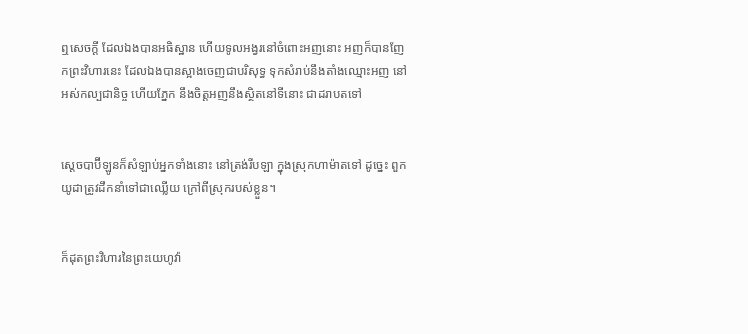ឮសេចក្ដី ដែលឯងបានអធិ‌ស្ឋាន ហើយទូលអង្វរនៅចំពោះអញនោះ អញក៏បានញែកព្រះ‌វិហារនេះ ដែលឯងបានស្អាងចេញជាបរិសុទ្ធ ទុកសំរាប់នឹងតាំងឈ្មោះអញ នៅអស់‌កល្បជានិច្ច ហើយភ្នែក នឹងចិត្តអញនឹងស្ថិតនៅទីនោះ ជាដរាបតទៅ


ស្តេចបាប៊ីឡូនក៏សំឡាប់អ្នកទាំងនោះ នៅត្រង់រីបឡា ក្នុងស្រុកហាម៉ាតទៅ ដូច្នេះ ពួកយូដាត្រូវដឹក‌នាំទៅជាឈ្លើយ ក្រៅពីស្រុករបស់ខ្លួន។


ក៏ដុតព្រះ‌វិហារនៃព្រះ‌យេហូវ៉ា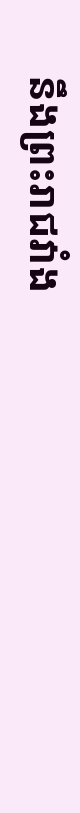នឹងព្រះ‌រាជ‌វាំង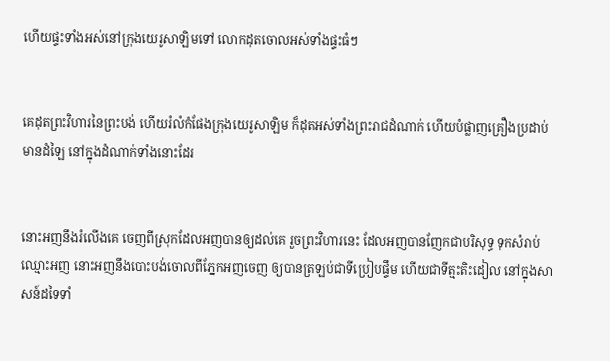ហើយផ្ទះទាំងអស់នៅក្រុងយេរូ‌សាឡិមទៅ លោកដុតចោលអស់ទាំងផ្ទះធំៗ


គេដុតព្រះ‌វិហារនៃព្រះបង់ ហើយរំលំកំផែងក្រុងយេរូ‌សាឡិម ក៏ដុតអស់ទាំងព្រះ‌រាជ‌ដំណាក់ ហើយបំផ្លាញគ្រឿងប្រដាប់មានដំឡៃ នៅក្នុងដំណាក់ទាំងនោះដែរ


នោះអញនឹងរំលើងគេ ចេញពីស្រុកដែលអញបានឲ្យដល់គេ រួចព្រះ‌វិហារនេះ ដែលអញបានញែកជាបរិសុទ្ធ ទុកសំរាប់ឈ្មោះអញ នោះអញនឹងបោះ‌បង់ចោលពីភ្នែកអញចេញ ឲ្យបានត្រឡប់ជាទីប្រៀប‌ផ្ទឹម ហើយជាទីត្មះ‌តិះដៀល នៅក្នុងសាសន៍ដទៃទាំ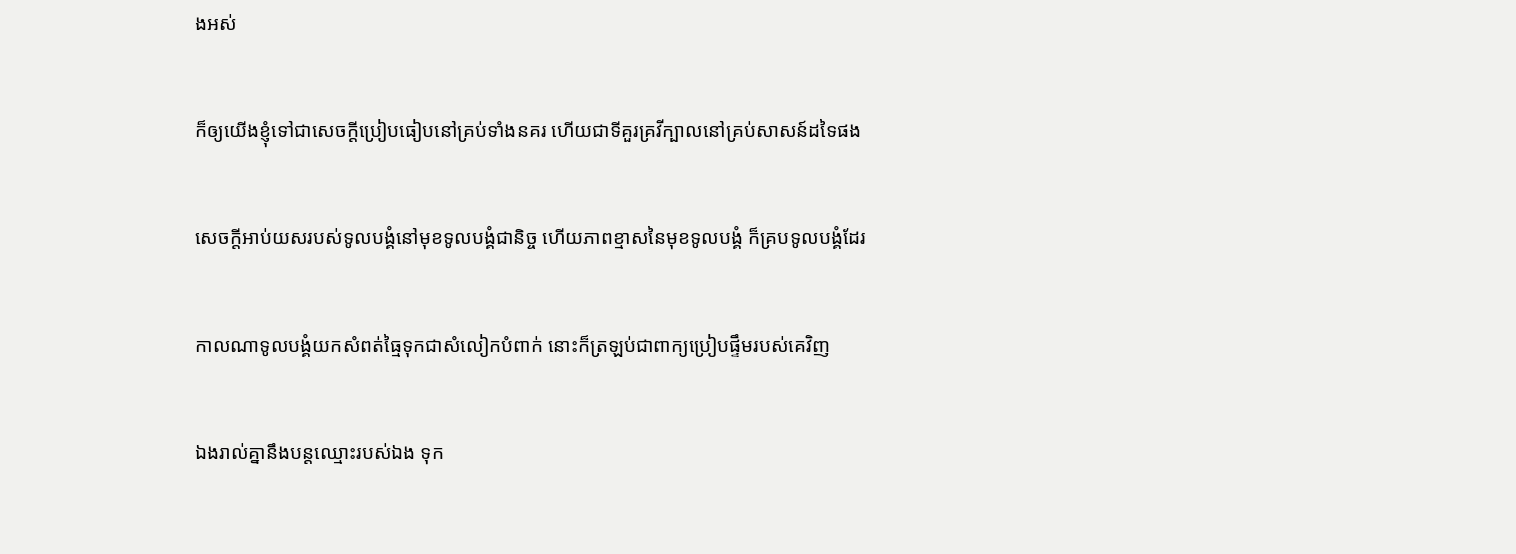ងអស់


ក៏ឲ្យយើងខ្ញុំទៅជាសេចក្ដីប្រៀប‌ធៀបនៅគ្រប់ទាំងនគរ ហើយជាទីគួរគ្រវីក្បាលនៅគ្រប់សាសន៍ដទៃផង


សេចក្ដីអាប់‌យសរបស់ទូលបង្គំនៅមុខទូលបង្គំជានិច្ច ហើយភាពខ្មាសនៃមុខទូលបង្គំ ក៏គ្របទូលបង្គំដែរ


កាលណាទូលបង្គំយកសំពត់ធ្មៃទុកជាសំលៀក‌បំពាក់ នោះក៏ត្រឡប់ជាពាក្យប្រៀប‌ផ្ទឹមរបស់គេវិញ


ឯងរាល់គ្នានឹងបន្តឈ្មោះរបស់ឯង ទុក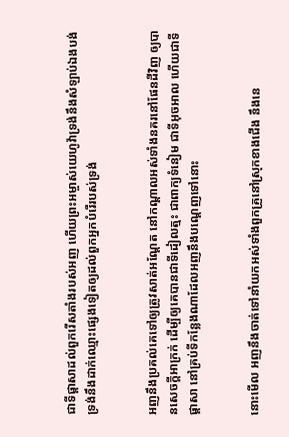ជាទីផ្តាសាដល់ពួករើសតាំងរបស់អញ ហើយព្រះ‌អម្ចាស់យេហូវ៉ាទ្រង់នឹងសំឡាប់ឯងបង់ ទ្រង់នឹងដាក់ឈ្មោះផ្សេងទៀតឲ្យដល់ពួកអ្នកបំរើរបស់ទ្រង់


អញនឹងប្រគល់គេទៅឲ្យត្រូវសាត់អណ្តែត នៅកណ្តាលអស់ទាំងនគរនៅផែនដីវិញ ឲ្យបានសេចក្ដីអាក្រក់ ដើម្បីឲ្យគេបានជាទីដៀល‌ត្មះ ជាពាក្យទំនៀម ជាទីអុច‌អាល ហើយជាទីផ្តាសា នៅគ្រប់ទីកន្លែងណាដែលអញនឹងបណ្តេញទៅនោះ


នោះមើល អញនឹងចាត់ទៅនាំយកអស់ទាំងពួកគ្រួនៅស្រុកខាងជើង នឹងនេ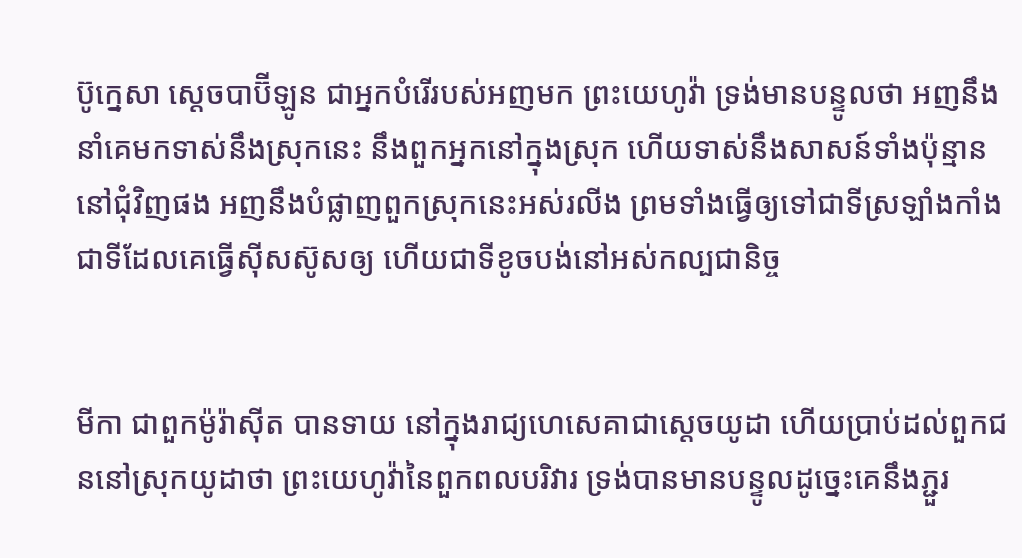ប៊ូ‌ក្នេសា ស្តេចបាប៊ីឡូន ជាអ្នកបំរើរបស់អញមក ព្រះ‌យេហូវ៉ា ទ្រង់មានបន្ទូលថា អញនឹងនាំគេមកទាស់នឹងស្រុកនេះ នឹងពួកអ្នកនៅក្នុងស្រុក ហើយទាស់នឹងសាសន៍ទាំងប៉ុន្មាននៅជុំវិញផង អញនឹងបំផ្លាញពួកស្រុកនេះអស់រលីង ព្រមទាំងធ្វើឲ្យទៅជាទីស្រឡាំង‌កាំង ជាទីដែលគេធ្វើស៊ីស‌ស៊ូសឲ្យ ហើយជាទីខូចបង់នៅអស់‌កល្ប‌ជានិច្ច


មីកា ជាពួកម៉ូរ៉ាស៊ីត បានទាយ នៅក្នុងរាជ្យហេសេគាជាស្តេចយូដា ហើយប្រាប់ដល់ពួកជននៅស្រុកយូដាថា ព្រះ‌យេហូវ៉ានៃពួកពល‌បរិវារ ទ្រង់បានមានបន្ទូលដូច្នេះគេនឹងភ្ជួរ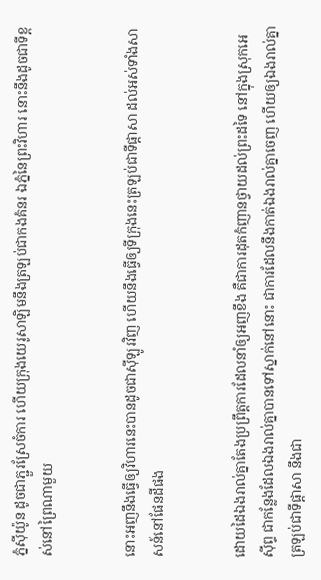ភ្នំស៊ីយ៉ូន ដូចជាភ្ជួរស្រែចំការ ហើយក្រុងយេរូ‌សាឡិមនឹងត្រឡប់ជាកងគំនរ ឯភ្នំនៃព្រះ‌វិហារ នោះនឹងដូចជាទីខ្ពស់នៅព្រៃណាមួយ


នោះអញនឹងធ្វើឲ្យវិហារនេះបានដូចជាស៊ីឡូរវិញ ហើយនឹងធ្វើឲ្យទីក្រុងនេះត្រឡប់ជាទីផ្តាសា ដល់អស់ទាំងសាសន៍នៅផែនដីផង


ដោយដៃឯងរាល់គ្នាតែងប្រព្រឹត្តការដែលនាំឲ្យអញខឹង គឺជាការដុតកំញានថ្វាយដល់ព្រះដទៃ នៅក្នុងស្រុកអេស៊ីព្ទ ជាកន្លែងដែលឯងរាល់គ្នាបានទៅស្នាក់នៅនោះ ជាការដែលនឹងកាត់ឯងរាល់គ្នាចេញ ហើយឲ្យឯងរាល់គ្នាត្រឡប់ជាទីផ្តាសា នឹងជា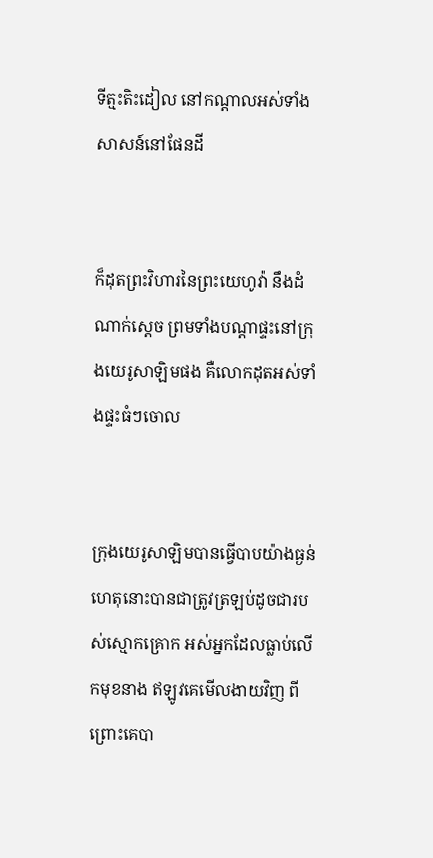ទីត្មះ‌តិះដៀល នៅកណ្តាលអស់ទាំងសាសន៍នៅផែនដី


ក៏ដុតព្រះ‌វិហារនៃព្រះ‌យេហូវ៉ា នឹងដំណាក់ស្តេច ព្រមទាំងបណ្តាផ្ទះនៅក្រុងយេរូ‌សាឡិមផង គឺលោកដុតអស់ទាំងផ្ទះធំៗចោល


ក្រុងយេរូ‌សាឡិមបានធ្វើបាបយ៉ាងធ្ងន់ ហេតុនោះបានជាត្រូវត្រឡប់ដូចជារបស់ស្មោក‌គ្រោក អស់អ្នកដែលធ្លាប់លើកមុខនាង ឥឡូវគេមើល‌ងាយវិញ ពីព្រោះគេបា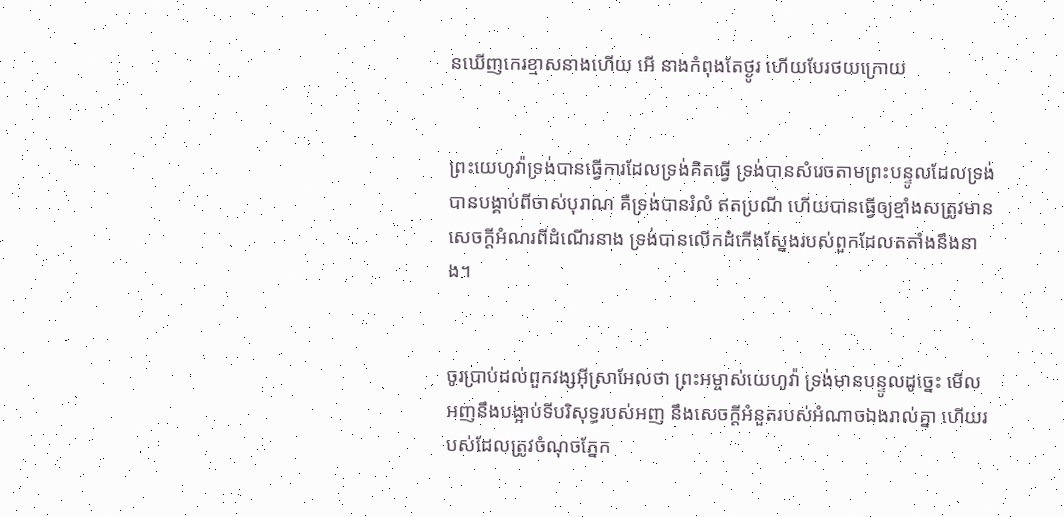នឃើញកេរ‌ខ្មាសនាងហើយ អើ នាងកំពុងតែថ្ងូរ ហើយបែរថយក្រោយ


ព្រះ‌យេហូវ៉ាទ្រង់បានធ្វើការដែលទ្រង់គិតធ្វើ ទ្រង់បានសំរេចតាមព្រះ‌បន្ទូលដែលទ្រង់បានបង្គាប់ពីចាស់បុរាណ គឺទ្រង់បានរំលំ ឥតប្រណី ហើយបានធ្វើឲ្យខ្មាំងសត្រូវមានសេចក្ដីអំណរពីដំណើរនាង ទ្រង់បានលើកដំកើងស្នែងរបស់ពួកដែលតតាំងនឹងនាង។


ចូរប្រាប់ដល់ពួកវង្សអ៊ីស្រាអែលថា ព្រះ‌អម្ចាស់យេហូវ៉ា ទ្រង់មានបន្ទូលដូច្នេះ មើល អញនឹងបង្អាប់ទីបរិសុទ្ធរបស់អញ នឹងសេចក្ដីអំនួតរបស់អំណាចឯងរាល់គ្នា ហើយរបស់ដែលត្រូវចំណុចភ្នែក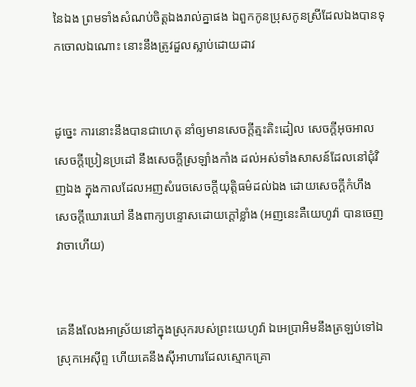នៃឯង ព្រមទាំងសំណប់ចិត្តឯងរាល់គ្នាផង ឯពួកកូនប្រុសកូនស្រីដែលឯងបានទុកចោលឯណោះ នោះនឹងត្រូវដួលស្លាប់ដោយដាវ


ដូច្នេះ ការនោះនឹងបានជាហេតុ នាំឲ្យមានសេចក្ដីត្មះ‌តិះដៀល សេចក្ដីអុច‌អាល សេចក្ដីប្រៀន‌ប្រដៅ នឹងសេចក្ដីស្រឡាំង‌កាំង ដល់អស់ទាំងសាសន៍ដែលនៅជុំវិញឯង ក្នុងកាលដែលអញសំរេចសេចក្ដីយុត្តិ‌ធម៌ដល់ឯង ដោយសេចក្ដីកំហឹង សេចក្ដីឃោរ‌ឃៅ នឹងពាក្យបន្ទោសដោយក្តៅខ្លាំង (អញនេះគឺយេហូវ៉ា បានចេញវាចាហើយ)


គេនឹងលែងអាស្រ័យនៅក្នុងស្រុករបស់ព្រះ‌យេហូវ៉ា ឯអេប្រា‌អិមនឹងត្រឡប់ទៅឯស្រុកអេស៊ីព្ទ ហើយគេនឹងស៊ីអាហារដែលស្មោក‌គ្រោ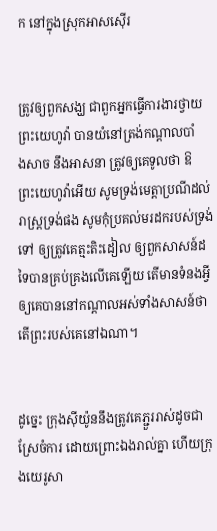ក នៅក្នុងស្រុកអាសស៊ើរ


ត្រូវឲ្យពួកសង្ឃ ជាពួកអ្នកធ្វើការ‌ងារថ្វាយព្រះ‌យេហូវ៉ា បានយំនៅត្រង់កណ្តាលបាំង‌សាច នឹងអាសនា ត្រូវឲ្យគេទូលថា ឱព្រះ‌យេហូវ៉ាអើយ សូមទ្រង់មេត្តាប្រណីដល់រាស្ត្រទ្រង់ផង សូមកុំប្រគល់មរដករបស់ទ្រង់ទៅ ឲ្យត្រូវគេត្មះ‌តិះដៀល ឲ្យពួកសាសន៍ដទៃបានគ្រប់‌គ្រងលើគេឡើយ តើមានទំនងអ្វីឲ្យគេបាននៅកណ្តាលអស់ទាំងសាសន៍ថា តើព្រះរបស់គេនៅឯណា។


ដូច្នេះ ក្រុងស៊ីយ៉ូននឹងត្រូវគេភ្ជួរ‌រាស់ដូចជាស្រែចំការ ដោយព្រោះឯងរាល់គ្នា ហើយក្រុងយេរូ‌សា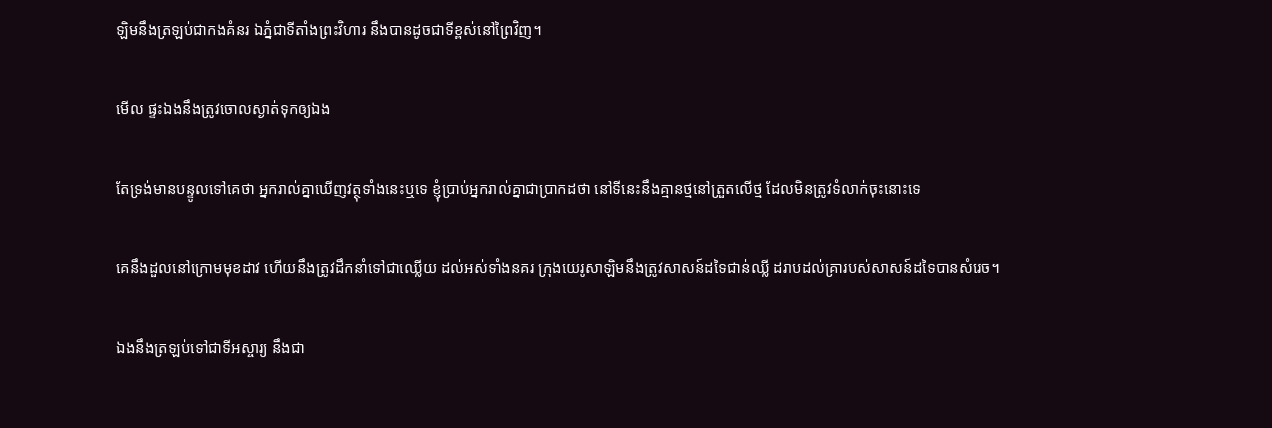ឡិមនឹងត្រឡប់ជាកងគំនរ ឯភ្នំជាទីតាំងព្រះ‌វិហារ នឹងបានដូចជាទីខ្ពស់នៅព្រៃវិញ។


មើល ផ្ទះឯងនឹងត្រូវចោលស្ងាត់ទុកឲ្យឯង


តែទ្រង់មានបន្ទូលទៅគេថា អ្នករាល់គ្នាឃើញវត្ថុទាំងនេះឬទេ ខ្ញុំប្រាប់អ្នករាល់គ្នាជាប្រាកដថា នៅទីនេះនឹងគ្មានថ្មនៅត្រួតលើថ្ម ដែលមិនត្រូវទំលាក់ចុះនោះទេ


គេនឹងដួលនៅក្រោមមុខដាវ ហើយនឹងត្រូវដឹក‌នាំទៅជាឈ្លើយ ដល់អស់ទាំងនគរ ក្រុងយេរូ‌សាឡិមនឹងត្រូវសាសន៍ដទៃជាន់ឈ្លី ដរាបដល់គ្រារបស់សាសន៍ដទៃបានសំរេច។


ឯងនឹងត្រឡប់ទៅជាទីអស្ចារ្យ នឹងជា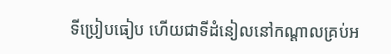ទីប្រៀប‌ធៀប ហើយជាទីដំនៀលនៅកណ្តាលគ្រប់អ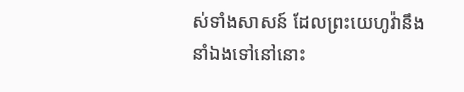ស់ទាំងសាសន៍ ដែលព្រះ‌យេហូវ៉ានឹងនាំឯងទៅនៅនោះ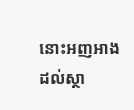នោះអញអាងដល់ស្ថា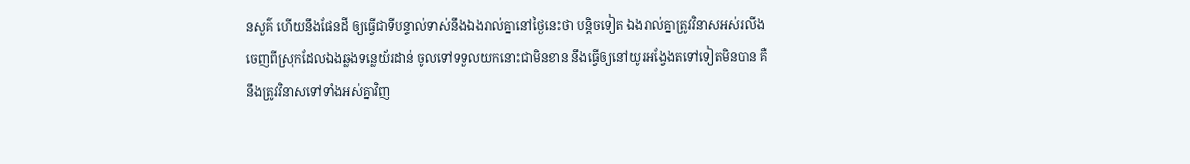ន‌សួគ៌ ហើយនឹងផែនដី ឲ្យធ្វើជាទីបន្ទាល់ទាស់នឹងឯងរាល់គ្នានៅថ្ងៃនេះថា បន្តិចទៀត ឯងរាល់គ្នាត្រូវវិនាសអស់រលីង ចេញពីស្រុកដែលឯងឆ្លងទន្លេយ័រដាន់ ចូលទៅទទួលយកនោះជាមិនខាន នឹងធ្វើឲ្យនៅយូរ‌អង្វែងតទៅទៀតមិនបាន គឺនឹងត្រូវវិនាសទៅទាំងអស់គ្នាវិញ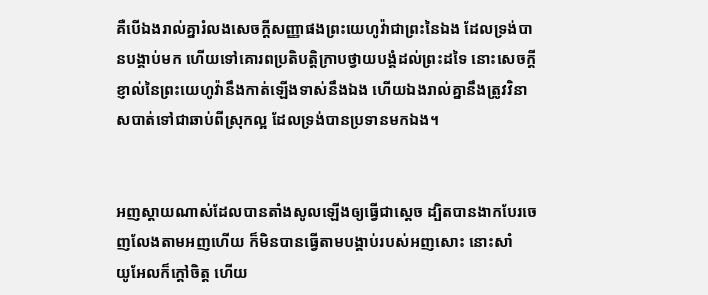គឺបើឯងរាល់គ្នារំលងសេចក្ដីសញ្ញាផងព្រះ‌យេហូវ៉ាជាព្រះនៃឯង ដែលទ្រង់បានបង្គាប់មក ហើយទៅគោរពប្រតិ‌បត្តិក្រាបថ្វាយ‌បង្គំដល់ព្រះដទៃ នោះសេចក្ដីខ្ញាល់នៃព្រះ‌យេហូវ៉ានឹងកាត់ឡើងទាស់នឹងឯង ហើយឯងរាល់គ្នានឹងត្រូវវិនាសបាត់ទៅជាឆាប់ពីស្រុកល្អ ដែលទ្រង់បានប្រទានមកឯង។


អញស្តាយណាស់ដែលបានតាំងសូលឡើងឲ្យធ្វើជាស្តេច ដ្បិតបានងាកបែរចេញលែងតាមអញហើយ ក៏មិនបានធ្វើតាមបង្គាប់របស់អញសោះ នោះសាំយូ‌អែលក៏ក្តៅចិត្ត ហើយ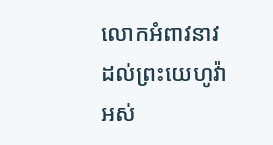លោកអំពាវ‌នាវដល់ព្រះ‌យេហូវ៉ាអស់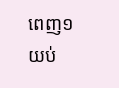ពេញ១យប់